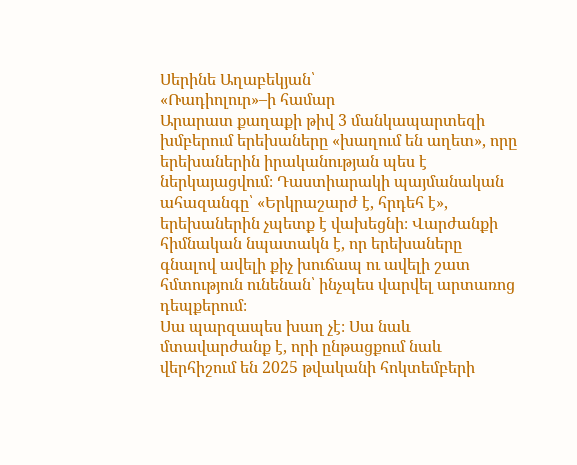Սերինե Աղաբեկյան՝
«Ռադիոլուր»–ի համար
Արարատ քաղաքի թիվ 3 մանկապարտեզի խմբերում երեխաները «խաղում են աղետ», որը երեխաներին իրականության պես է ներկայացվում։ Դաստիարակի պայմանական ահազանգը՝ «Երկրաշարժ է, հրդեհ է», երեխաներին չպետք է վախեցնի։ Վարժանքի հիմնական նպատակն է, որ երեխաները գնալով ավելի քիչ խուճապ ու ավելի շատ հմտություն ունենան՝ ինչպես վարվել արտառոց դեպքերում։
Սա պարզապես խաղ չէ։ Սա նաև մտավարժանք է, որի ընթացքում նաև վերհիշում են 2025 թվականի հոկտեմբերի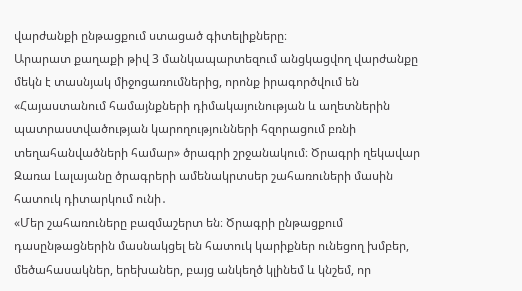վարժանքի ընթացքում ստացած գիտելիքները։
Արարատ քաղաքի թիվ 3 մանկապարտեզում անցկացվող վարժանքը մեկն է տասնյակ միջոցառումներից, որոնք իրագործվում են «Հայաստանում համայնքների դիմակայունության և աղետներին պատրաստվածության կարողությունների հզորացում բռնի տեղահանվածների համար» ծրագրի շրջանակում։ Ծրագրի ղեկավար Զառա Լալայանը ծրագրերի ամենակրտսեր շահառուների մասին հատուկ դիտարկում ունի․
«Մեր շահառուները բազմաշերտ են։ Ծրագրի ընթացքում դասընթացներին մասնակցել են հատուկ կարիքներ ունեցող խմբեր, մեծահասակներ, երեխաներ, բայց անկեղծ կլինեմ և կնշեմ, որ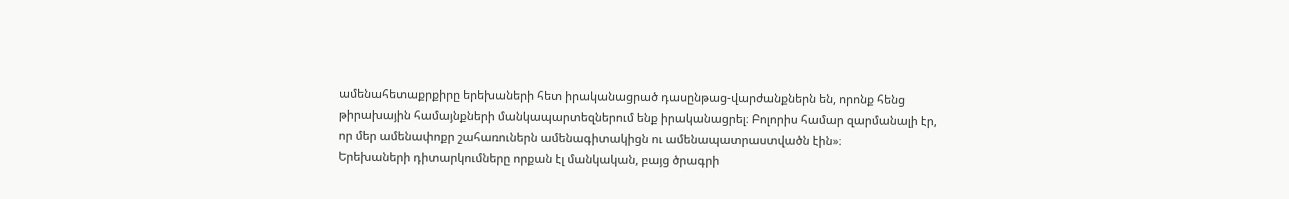ամենահետաքրքիրը երեխաների հետ իրականացրած դասընթաց-վարժանքներն են, որոնք հենց թիրախային համայնքների մանկապարտեզներում ենք իրականացրել։ Բոլորիս համար զարմանալի էր, որ մեր ամենափոքր շահառուներն ամենագիտակիցն ու ամենապատրաստվածն էին»։
Երեխաների դիտարկումները որքան էլ մանկական, բայց ծրագրի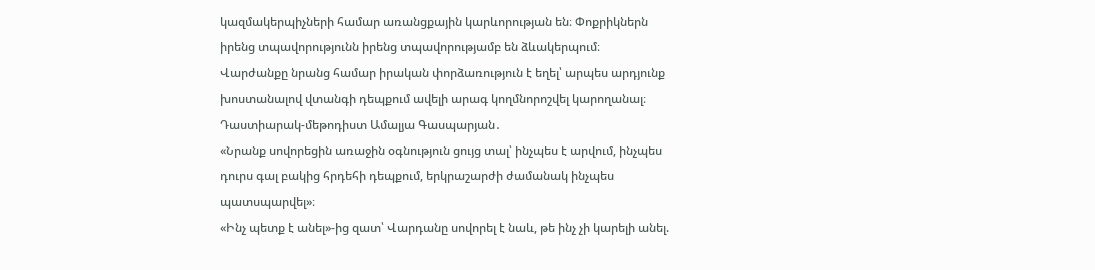կազմակերպիչների համար առանցքային կարևորության են։ Փոքրիկներն իրենց տպավորությունն իրենց տպավորությամբ են ձևակերպում։
Վարժանքը նրանց համար իրական փորձառություն է եղել՝ արպես արդյունք խոստանալով վտանգի դեպքում ավելի արագ կողմնորոշվել կարողանալ։ Դաստիարակ-մեթոդիստ Ամալյա Գասպարյան․
«Նրանք սովորեցին առաջին օգնություն ցույց տալ՝ ինչպես է արվում, ինչպես դուրս գալ բակից հրդեհի դեպքում, երկրաշարժի ժամանակ ինչպես պատսպարվել»։
«Ինչ պետք է անել»-ից զատ՝ Վարդանը սովորել է նաև, թե ինչ չի կարելի անել.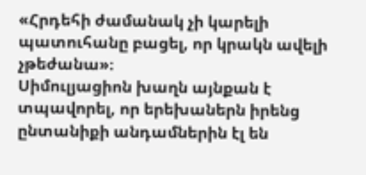«Հրդեհի ժամանակ չի կարելի պատուհանը բացել, որ կրակն ավելի չթեժանա»։
Սիմուլյացիոն խաղն այնքան է տպավորել, որ երեխաներն իրենց ընտանիքի անդամներին էլ են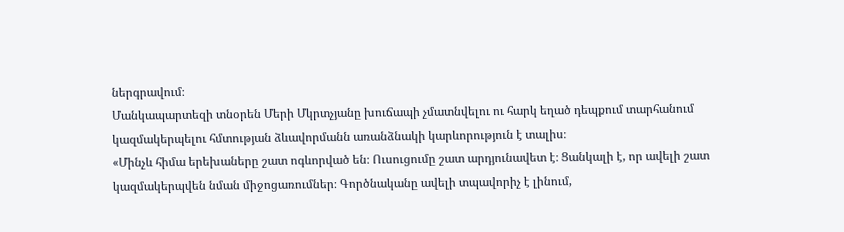ներգրավում։
Մանկապարտեզի տնօրեն Մերի Մկրտչյանը խուճապի չմատնվելու ու հարկ եղած դեպքում տարհանում կազմակերպելու հմտության ձևավորմանն առանձնակի կարևորություն է տալիս։
«Մինչև հիմա երեխաները շատ ոգևորված են։ Ուսուցումը շատ արդյունավետ է։ Ցանկալի է, որ ավելի շատ կազմակերպվեն նման միջոցառումներ։ Գործնականը ավելի տպավորիչ է լինում,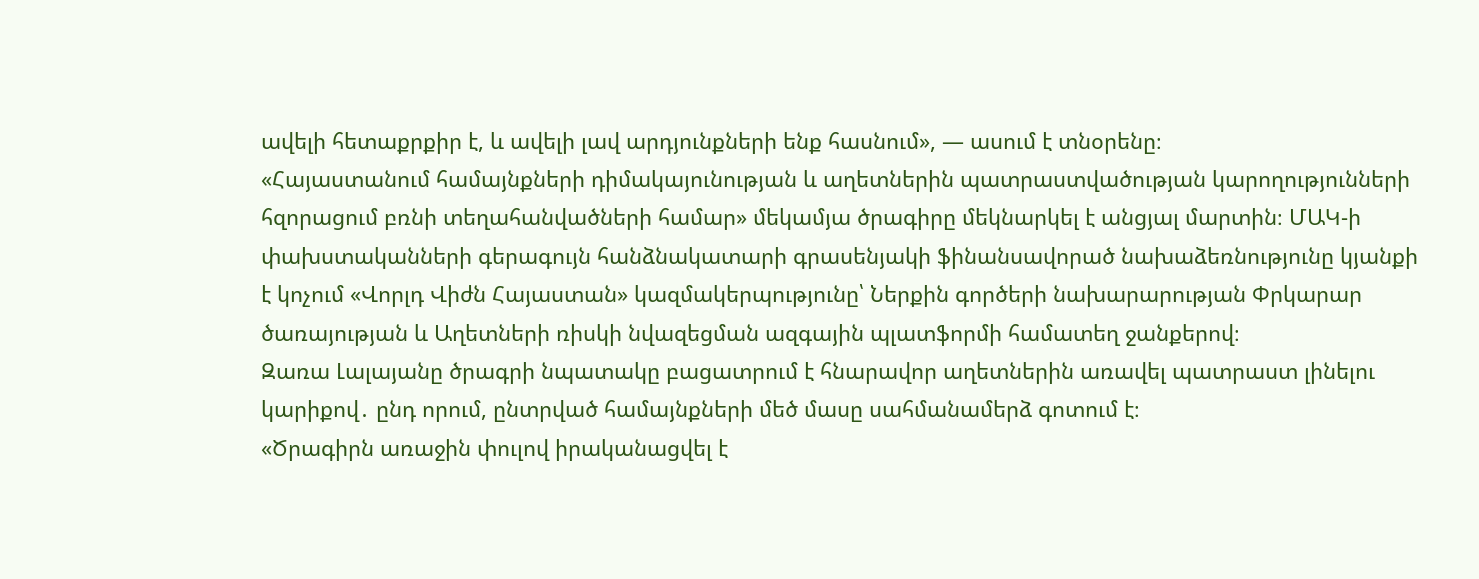ավելի հետաքրքիր է, և ավելի լավ արդյունքների ենք հասնում», — ասում է տնօրենը։
«Հայաստանում համայնքների դիմակայունության և աղետներին պատրաստվածության կարողությունների հզորացում բռնի տեղահանվածների համար» մեկամյա ծրագիրը մեկնարկել է անցյալ մարտին։ ՄԱԿ-ի փախստականների գերագույն հանձնակատարի գրասենյակի ֆինանսավորած նախաձեռնությունը կյանքի է կոչում «Վորլդ Վիժն Հայաստան» կազմակերպությունը՝ Ներքին գործերի նախարարության Փրկարար ծառայության և Աղետների ռիսկի նվազեցման ազգային պլատֆորմի համատեղ ջանքերով։
Զառա Լալայանը ծրագրի նպատակը բացատրում է հնարավոր աղետներին առավել պատրաստ լինելու կարիքով․ ընդ որում, ընտրված համայնքների մեծ մասը սահմանամերձ գոտում է։
«Ծրագիրն առաջին փուլով իրականացվել է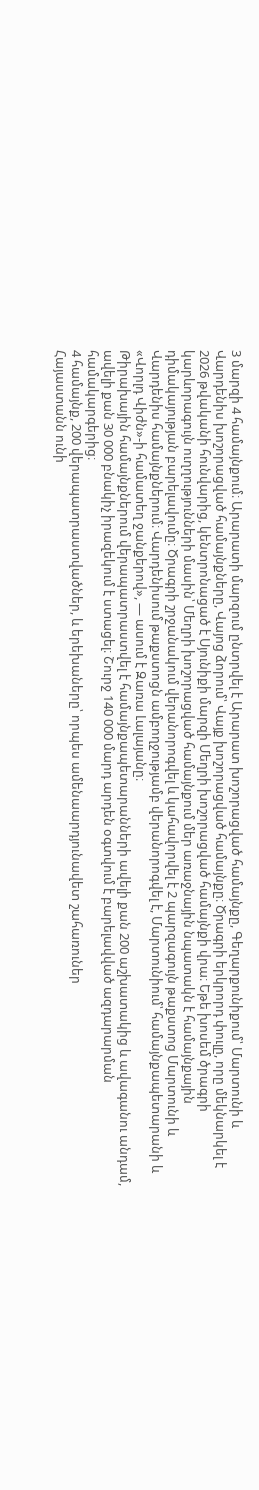3 մարզի 4 համայնքում։ Արարատի մարզում ընտրվել է Արարատ խոշորացված համայնքը, Գեղարքունիքում՝ Մարտունի և Վարդենիս խոշորացված համայնքները, Վայոց ձորում՝ Վայք խոշորացված համայնքը։ Ծրագրի երկրորդ փուլը, որը մեկնարկել է 2026 թվականի հունվարից, կենտրոնացած է Սյունիքի մարզի Մեղրի խոշորացված համայնքի վրա։ Եթե խոսեմ ծրագրի կարևորագույն ուղղությունների մասին՝ Մեղրի խոշորացված համայնքում մեր առաջնային նպատակն է համայնքային դիմակայության բարելավումը։ Ծրագրի շրջանակում վերանորոգվել և կահավորվել է 2 պարզագույն թաքստոց Մարտունի և Վարդենիս համայնքներում։ Վարդենիսում թաքստոցն ամբողջությամբ վերանորոգվել է, Մարտունիում՝ համայնքապետարանի և «Վորլդ Վիժն»-ի համատեղ ջանքերով», — ասում է Զառա Լալայանը։
Թիրախային համայնքներում վերապատրաստվել է համայնքապետարանների ավելի քան 200 աշխատակից և ավագանու անդամ, ավելի քան 30 000 բնակիչ իրազեկում է ստացել։ Շուրջ 140 000 մարդ արդեն օգտվում է բարելավված ազդարարման համակարգերից։
4 համայնք, 200 վերապատրաստվածներ, և երեխաները՝ որպես ամենաարդյունավետ շահառուներ
Հայաստանն ունի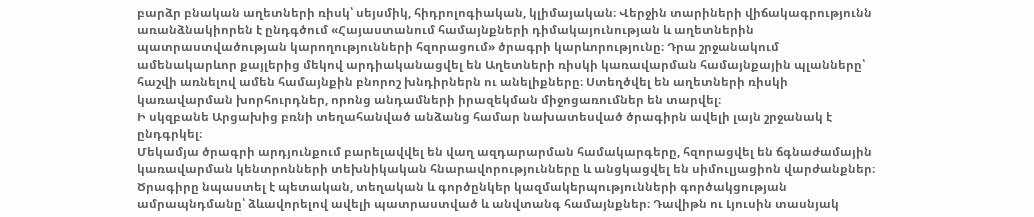բարձր բնական աղետների ռիսկ՝ սեյսմիկ, հիդրոլոգիական, կլիմայական։ Վերջին տարիների վիճակագրությունն առանձնակիորեն է ընդգծում «Հայաստանում համայնքների դիմակայունության և աղետներին պատրաստվածության կարողությունների հզորացում» ծրագրի կարևորությունը։ Դրա շրջանակում ամենակարևոր քայլերից մեկով արդիականացվել են Աղետների ռիսկի կառավարման համայնքային պլանները՝ հաշվի առնելով ամեն համայնքին բնորոշ խնդիրներն ու անելիքները։ Ստեղծվել են աղետների ռիսկի կառավարման խորհուրդներ, որոնց անդամների իրազեկման միջոցառումներ են տարվել։
Ի սկզբանե Արցախից բռնի տեղահանված անձանց համար նախատեսված ծրագիրն ավելի լայն շրջանակ է ընդգրկել։
Մեկամյա ծրագրի արդյունքում բարելավվել են վաղ ազդարարման համակարգերը, հզորացվել են ճգնաժամային կառավարման կենտրոնների տեխնիկական հնարավորությունները և անցկացվել են սիմուլյացիոն վարժանքներ։
Ծրագիրը նպաստել է պետական, տեղական և գործընկեր կազմակերպությունների գործակցության ամրապնդմանը՝ ձևավորելով ավելի պատրաստված և անվտանգ համայնքներ։ Դավիթն ու Լյուսին տասնյակ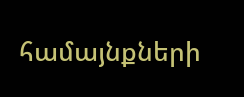համայնքների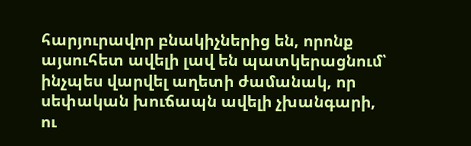հարյուրավոր բնակիչներից են, որոնք այսուհետ ավելի լավ են պատկերացնում՝ ինչպես վարվել աղետի ժամանակ, որ սեփական խուճապն ավելի չխանգարի, ու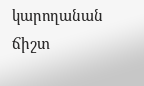կարողանան ճիշտ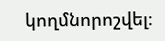կողմնորոշվել։